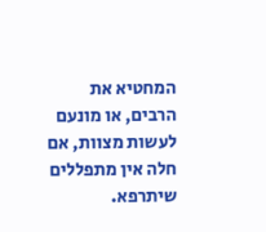המחטיא את הרבים, או מונעם לעשות מצוות, אם חלה אין מתפללים שיתרפא.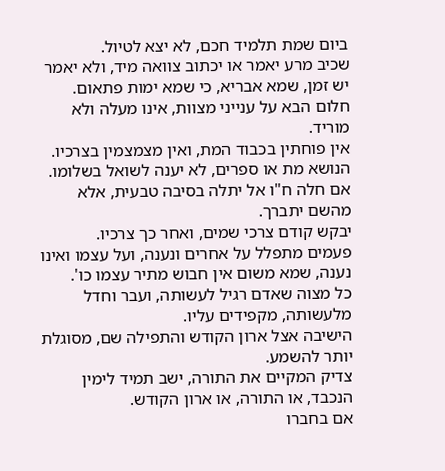ביום שמת תלמיד חכם, לא יצא לטיול.
שכיב מרע יאמר או יכתוב צוואה מיד, ולא יאמר יש זמן, שמא אבריא, כי שמא ימות פתאום.
חלום הבא על ענייני מצוות, אינו מעלה ולא מוריד.
אין פוחתין בכבוד המת, ואין מצמצמין בצרכיו.
הנושא מת או ספרים, לא יענה לשואל בשלומו.
אם חלה ח"ו אל יתלה בסיבה טבעית, אלא מהשם יתברך.
יבקש קודם צרכי שמים, ואחר כך צרכיו.
פעמים מתפלל על אחרים ונענה, ועל עצמו ואינו נענה, שמא משום אין חבוש מתיר עצמו כו'.
כל מצוה שאדם רגיל לעשותה, ועבר וחדל מלעשותה, מקפידים עליו.
הישיבה אצל ארון הקודש והתפילה שם, מסוגלת יותר להשמע.
צדיק המקיים את התורה, ישב תמיד לימין הנכבד, או התורה, או ארון הקודש.
אם בחברו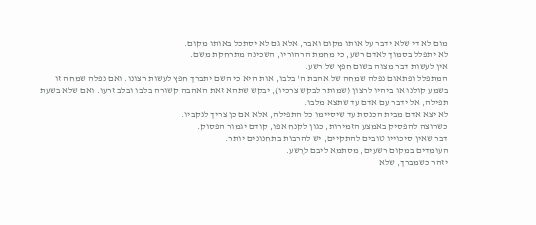מום לא די שלא ידבר על אותו מקום ואבר, אלא גם לא יסתכל באותו מקום.
לא יתפלל בסמוך לאדם רשע, כי מחמת הרהוריו, השכינה מתרחקת משם.
אין לעשות דבר מצוה בשום חפץ של רשע.
המתפלל ופתאום נפלה שמחה של אהבת ה' בלבו, אות היא כי השם יתברך חפץ לעשות רצונו. ואם נפלה שמחה זו בשמע קולנו או ביהיו לרצון (שמותר לבקש צרכיו), יבקש שתהא זאת האהבה קשורה בלבו ובלב זרעו. ואם שלא בשעת תפילה, אל ידבר עם אדם עד שתצא מלבו.
לא יצא אדם מבית הכנסת עד שיסיימו כל התפילה, אלא אם כן צריך לנקביו.
כשרוצה להפסיק באמצע הזמירות, כגון לקנח אפו, קודם יגמור הפסוק.
דבר שאין סיכוייו טובים להתקיים, יש להרבות בתחנונים יותר.
העומדים במקום רשעים, מסתמא ליבם לרֶשע.
יזהר כשמברך, שלא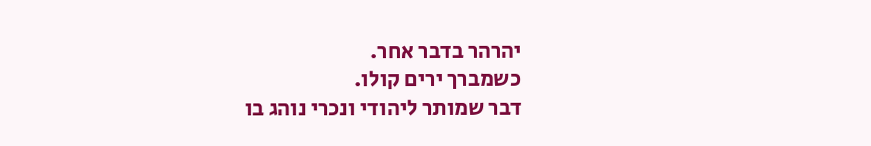יהרהר בדבר אחר.
כשמברך ירים קולו.
דבר שמותר ליהודי ונכרי נוהג בו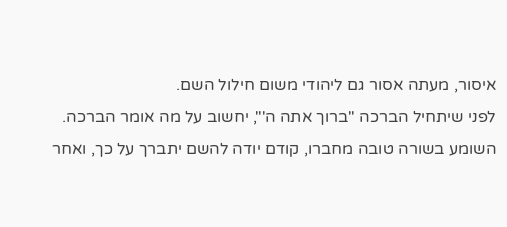איסור, מעתה אסור גם ליהודי משום חילול השם.
לפני שיתחיל הברכה "ברוך אתה ה'", יחשוב על מה אומר הברכה.
השומע בשורה טובה מחברו, קודם יודה להשם יתברך על כך, ואחר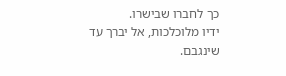כך לחברו שבישרו.
ידיו מלוכלכות, אל יברך עד שינגבם.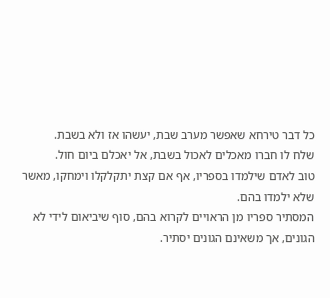כל דבר טירחא שאפשר מערב שבת, יעשהו אז ולא בשבת.
שלח לו חברו מאכלים לאכול בשבת, אל יאכלם ביום חול.
טוב לאדם שילמדו בספריו, אף אם קצת יתקלקלו וימחקו, מאשר שלא ילמדו בהם.
המסתיר ספריו מן הראויים לקרוא בהם, סוף שיביאום לידי לא הגונים, אך משאינם הגונים יסתיר.